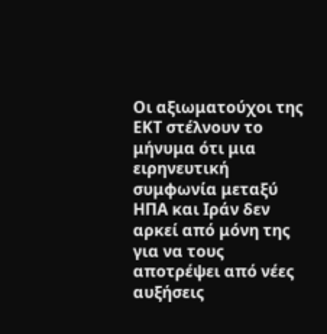Οι αξιωματούχοι της ΕΚΤ στέλνουν το μήνυμα ότι μια ειρηνευτική συμφωνία μεταξύ ΗΠΑ και Ιράν δεν αρκεί από μόνη της για να τους αποτρέψει από νέες αυξήσεις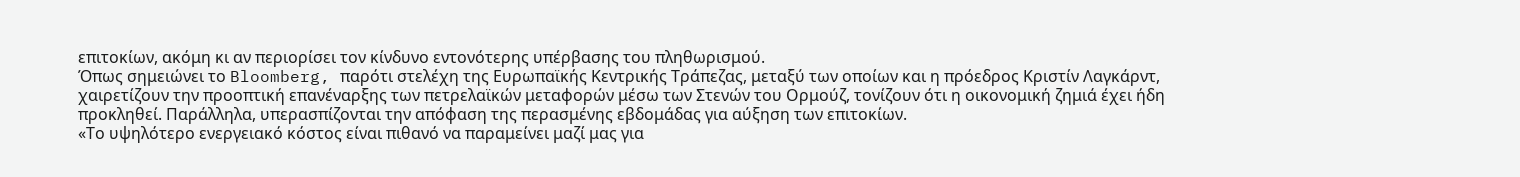επιτοκίων, ακόμη κι αν περιορίσει τον κίνδυνο εντονότερης υπέρβασης του πληθωρισμού.
Όπως σημειώνει το Bloomberg, παρότι στελέχη της Ευρωπαϊκής Κεντρικής Τράπεζας, μεταξύ των οποίων και η πρόεδρος Κριστίν Λαγκάρντ, χαιρετίζουν την προοπτική επανέναρξης των πετρελαϊκών μεταφορών μέσω των Στενών του Ορμούζ, τονίζουν ότι η οικονομική ζημιά έχει ήδη προκληθεί. Παράλληλα, υπερασπίζονται την απόφαση της περασμένης εβδομάδας για αύξηση των επιτοκίων.
«Το υψηλότερο ενεργειακό κόστος είναι πιθανό να παραμείνει μαζί μας για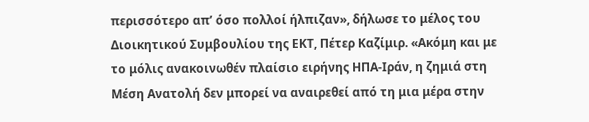περισσότερο απ’ όσο πολλοί ήλπιζαν», δήλωσε το μέλος του Διοικητικού Συμβουλίου της ΕΚΤ, Πέτερ Καζίμιρ. «Ακόμη και με το μόλις ανακοινωθέν πλαίσιο ειρήνης ΗΠΑ-Ιράν, η ζημιά στη Μέση Ανατολή δεν μπορεί να αναιρεθεί από τη μια μέρα στην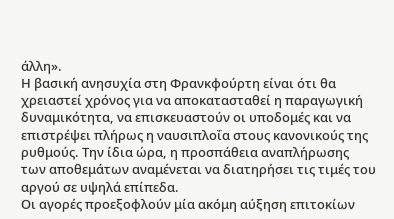άλλη».
Η βασική ανησυχία στη Φρανκφούρτη είναι ότι θα χρειαστεί χρόνος για να αποκατασταθεί η παραγωγική δυναμικότητα, να επισκευαστούν οι υποδομές και να επιστρέψει πλήρως η ναυσιπλοΐα στους κανονικούς της ρυθμούς. Την ίδια ώρα, η προσπάθεια αναπλήρωσης των αποθεμάτων αναμένεται να διατηρήσει τις τιμές του αργού σε υψηλά επίπεδα.
Οι αγορές προεξοφλούν μία ακόμη αύξηση επιτοκίων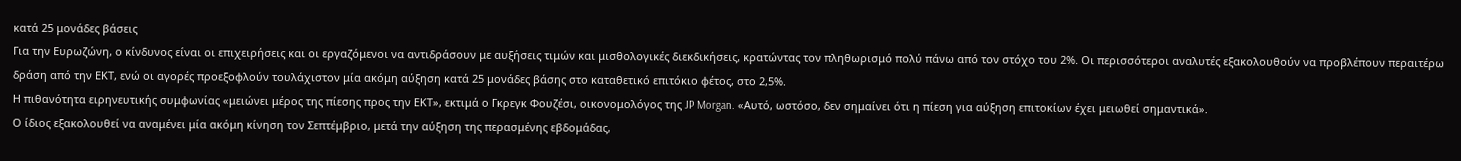κατά 25 μονάδες βάσεις
Για την Ευρωζώνη, ο κίνδυνος είναι οι επιχειρήσεις και οι εργαζόμενοι να αντιδράσουν με αυξήσεις τιμών και μισθολογικές διεκδικήσεις, κρατώντας τον πληθωρισμό πολύ πάνω από τον στόχο του 2%. Οι περισσότεροι αναλυτές εξακολουθούν να προβλέπουν περαιτέρω δράση από την ΕΚΤ, ενώ οι αγορές προεξοφλούν τουλάχιστον μία ακόμη αύξηση κατά 25 μονάδες βάσης στο καταθετικό επιτόκιο φέτος, στο 2,5%.
Η πιθανότητα ειρηνευτικής συμφωνίας «μειώνει μέρος της πίεσης προς την ΕΚΤ», εκτιμά ο Γκρεγκ Φουζέσι, οικονομολόγος της JP Morgan. «Αυτό, ωστόσο, δεν σημαίνει ότι η πίεση για αύξηση επιτοκίων έχει μειωθεί σημαντικά».
Ο ίδιος εξακολουθεί να αναμένει μία ακόμη κίνηση τον Σεπτέμβριο, μετά την αύξηση της περασμένης εβδομάδας,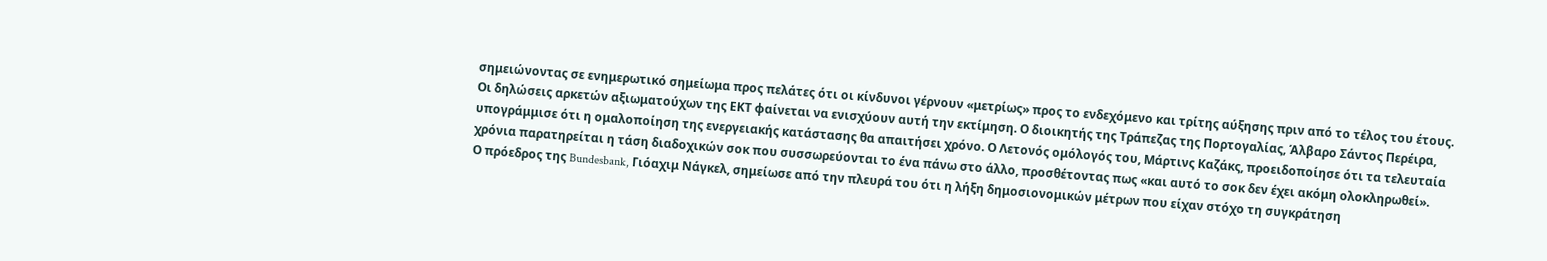σημειώνοντας σε ενημερωτικό σημείωμα προς πελάτες ότι οι κίνδυνοι γέρνουν «μετρίως» προς το ενδεχόμενο και τρίτης αύξησης πριν από το τέλος του έτους.
Οι δηλώσεις αρκετών αξιωματούχων της ΕΚΤ φαίνεται να ενισχύουν αυτή την εκτίμηση. Ο διοικητής της Τράπεζας της Πορτογαλίας, Άλβαρο Σάντος Περέιρα, υπογράμμισε ότι η ομαλοποίηση της ενεργειακής κατάστασης θα απαιτήσει χρόνο. Ο Λετονός ομόλογός του, Μάρτινς Καζάκς, προειδοποίησε ότι τα τελευταία χρόνια παρατηρείται η τάση διαδοχικών σοκ που συσσωρεύονται το ένα πάνω στο άλλο, προσθέτοντας πως «και αυτό το σοκ δεν έχει ακόμη ολοκληρωθεί».
Ο πρόεδρος της Bundesbank, Γιόαχιμ Νάγκελ, σημείωσε από την πλευρά του ότι η λήξη δημοσιονομικών μέτρων που είχαν στόχο τη συγκράτηση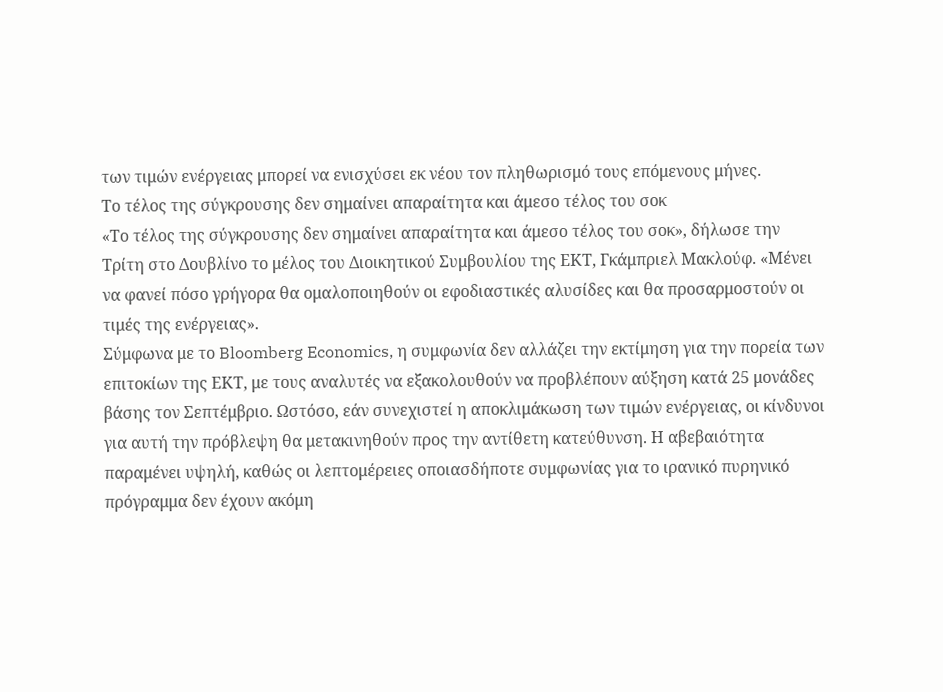των τιμών ενέργειας μπορεί να ενισχύσει εκ νέου τον πληθωρισμό τους επόμενους μήνες.
Το τέλος της σύγκρουσης δεν σημαίνει απαραίτητα και άμεσο τέλος του σοκ
«Το τέλος της σύγκρουσης δεν σημαίνει απαραίτητα και άμεσο τέλος του σοκ», δήλωσε την Τρίτη στο Δουβλίνο το μέλος του Διοικητικού Συμβουλίου της ΕΚΤ, Γκάμπριελ Μακλούφ. «Μένει να φανεί πόσο γρήγορα θα ομαλοποιηθούν οι εφοδιαστικές αλυσίδες και θα προσαρμοστούν οι τιμές της ενέργειας».
Σύμφωνα με το Bloomberg Economics, η συμφωνία δεν αλλάζει την εκτίμηση για την πορεία των επιτοκίων της ΕΚΤ, με τους αναλυτές να εξακολουθούν να προβλέπουν αύξηση κατά 25 μονάδες βάσης τον Σεπτέμβριο. Ωστόσο, εάν συνεχιστεί η αποκλιμάκωση των τιμών ενέργειας, οι κίνδυνοι για αυτή την πρόβλεψη θα μετακινηθούν προς την αντίθετη κατεύθυνση. Η αβεβαιότητα παραμένει υψηλή, καθώς οι λεπτομέρειες οποιασδήποτε συμφωνίας για το ιρανικό πυρηνικό πρόγραμμα δεν έχουν ακόμη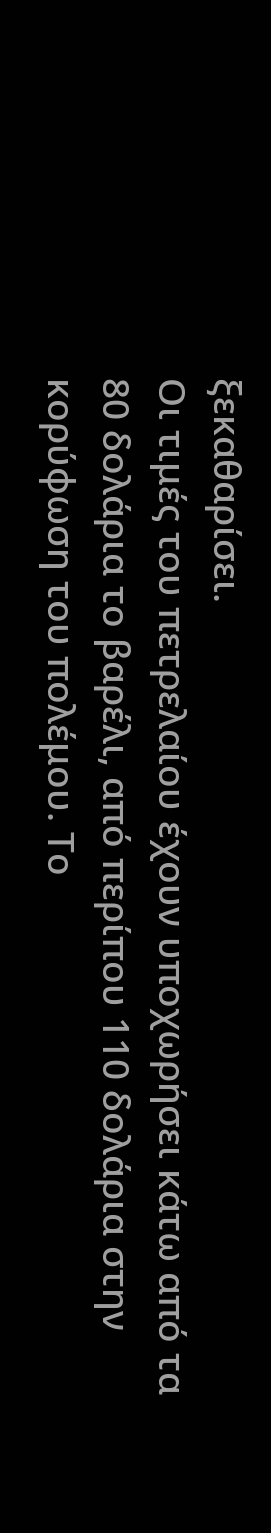ξεκαθαρίσει.
Οι τιμές του πετρελαίου έχουν υποχωρήσει κάτω από τα 80 δολάρια το βαρέλι, από περίπου 110 δολάρια στην κορύφωση του πολέμου. Το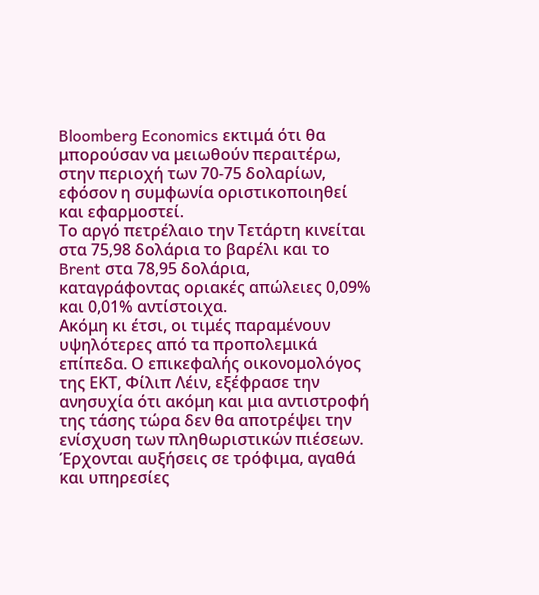Bloomberg Economics εκτιμά ότι θα μπορούσαν να μειωθούν περαιτέρω, στην περιοχή των 70-75 δολαρίων, εφόσον η συμφωνία οριστικοποιηθεί και εφαρμοστεί.
Το αργό πετρέλαιο την Τετάρτη κινείται στα 75,98 δολάρια το βαρέλι και το Brent στα 78,95 δολάρια, καταγράφοντας οριακές απώλειες 0,09% και 0,01% αντίστοιχα.
Ακόμη κι έτσι, οι τιμές παραμένουν υψηλότερες από τα προπολεμικά επίπεδα. Ο επικεφαλής οικονομολόγος της ΕΚΤ, Φίλιπ Λέιν, εξέφρασε την ανησυχία ότι ακόμη και μια αντιστροφή της τάσης τώρα δεν θα αποτρέψει την ενίσχυση των πληθωριστικών πιέσεων.
Έρχονται αυξήσεις σε τρόφιμα, αγαθά και υπηρεσίες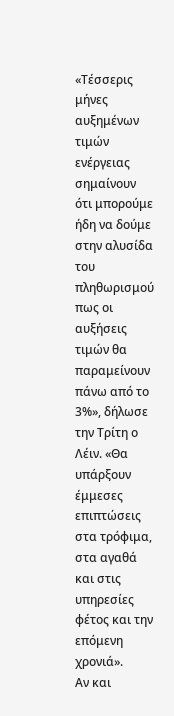«Τέσσερις μήνες αυξημένων τιμών ενέργειας σημαίνουν ότι μπορούμε ήδη να δούμε στην αλυσίδα του πληθωρισμού πως οι αυξήσεις τιμών θα παραμείνουν πάνω από το 3%», δήλωσε την Τρίτη ο Λέιν. «Θα υπάρξουν έμμεσες επιπτώσεις στα τρόφιμα, στα αγαθά και στις υπηρεσίες φέτος και την επόμενη χρονιά».
Αν και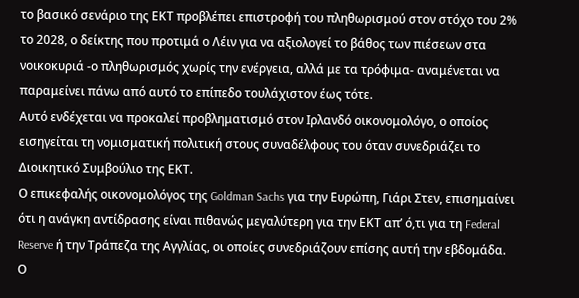το βασικό σενάριο της ΕΚΤ προβλέπει επιστροφή του πληθωρισμού στον στόχο του 2% το 2028, ο δείκτης που προτιμά ο Λέιν για να αξιολογεί το βάθος των πιέσεων στα νοικοκυριά -ο πληθωρισμός χωρίς την ενέργεια, αλλά με τα τρόφιμα- αναμένεται να παραμείνει πάνω από αυτό το επίπεδο τουλάχιστον έως τότε.
Αυτό ενδέχεται να προκαλεί προβληματισμό στον Ιρλανδό οικονομολόγο, ο οποίος εισηγείται τη νομισματική πολιτική στους συναδέλφους του όταν συνεδριάζει το Διοικητικό Συμβούλιο της ΕΚΤ.
Ο επικεφαλής οικονομολόγος της Goldman Sachs για την Ευρώπη, Γιάρι Στεν, επισημαίνει ότι η ανάγκη αντίδρασης είναι πιθανώς μεγαλύτερη για την ΕΚΤ απ’ ό,τι για τη Federal Reserve ή την Τράπεζα της Αγγλίας, οι οποίες συνεδριάζουν επίσης αυτή την εβδομάδα. Ο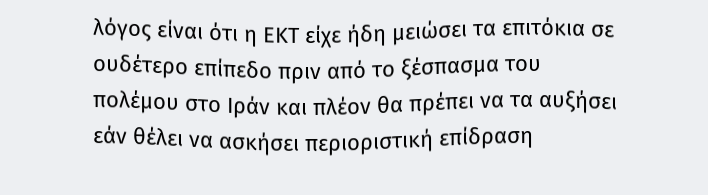λόγος είναι ότι η ΕΚΤ είχε ήδη μειώσει τα επιτόκια σε ουδέτερο επίπεδο πριν από το ξέσπασμα του πολέμου στο Ιράν και πλέον θα πρέπει να τα αυξήσει εάν θέλει να ασκήσει περιοριστική επίδραση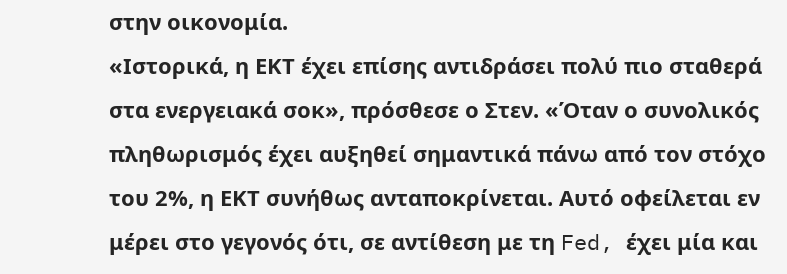στην οικονομία.
«Ιστορικά, η ΕΚΤ έχει επίσης αντιδράσει πολύ πιο σταθερά στα ενεργειακά σοκ», πρόσθεσε ο Στεν. «Όταν ο συνολικός πληθωρισμός έχει αυξηθεί σημαντικά πάνω από τον στόχο του 2%, η ΕΚΤ συνήθως ανταποκρίνεται. Αυτό οφείλεται εν μέρει στο γεγονός ότι, σε αντίθεση με τη Fed, έχει μία και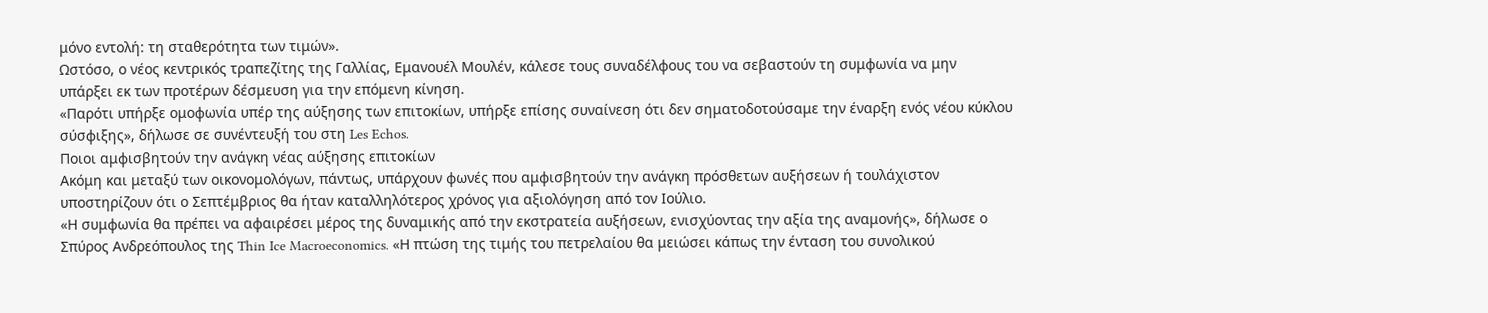μόνο εντολή: τη σταθερότητα των τιμών».
Ωστόσο, ο νέος κεντρικός τραπεζίτης της Γαλλίας, Εμανουέλ Μουλέν, κάλεσε τους συναδέλφους του να σεβαστούν τη συμφωνία να μην υπάρξει εκ των προτέρων δέσμευση για την επόμενη κίνηση.
«Παρότι υπήρξε ομοφωνία υπέρ της αύξησης των επιτοκίων, υπήρξε επίσης συναίνεση ότι δεν σηματοδοτούσαμε την έναρξη ενός νέου κύκλου σύσφιξης», δήλωσε σε συνέντευξή του στη Les Echos.
Ποιοι αμφισβητούν την ανάγκη νέας αύξησης επιτοκίων
Ακόμη και μεταξύ των οικονομολόγων, πάντως, υπάρχουν φωνές που αμφισβητούν την ανάγκη πρόσθετων αυξήσεων ή τουλάχιστον υποστηρίζουν ότι ο Σεπτέμβριος θα ήταν καταλληλότερος χρόνος για αξιολόγηση από τον Ιούλιο.
«Η συμφωνία θα πρέπει να αφαιρέσει μέρος της δυναμικής από την εκστρατεία αυξήσεων, ενισχύοντας την αξία της αναμονής», δήλωσε ο Σπύρος Ανδρεόπουλος της Thin Ice Macroeconomics. «Η πτώση της τιμής του πετρελαίου θα μειώσει κάπως την ένταση του συνολικού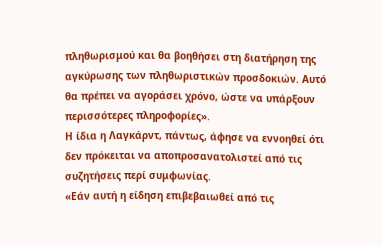πληθωρισμού και θα βοηθήσει στη διατήρηση της αγκύρωσης των πληθωριστικών προσδοκιών. Αυτό θα πρέπει να αγοράσει χρόνο, ώστε να υπάρξουν περισσότερες πληροφορίες».
Η ίδια η Λαγκάρντ, πάντως, άφησε να εννοηθεί ότι δεν πρόκειται να αποπροσανατολιστεί από τις συζητήσεις περί συμφωνίας.
«Εάν αυτή η είδηση επιβεβαιωθεί από τις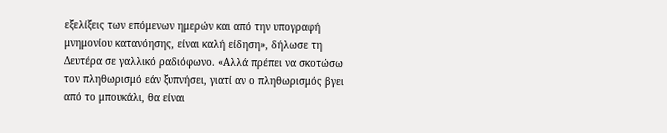εξελίξεις των επόμενων ημερών και από την υπογραφή μνημονίου κατανόησης, είναι καλή είδηση», δήλωσε τη Δευτέρα σε γαλλικό ραδιόφωνο. «Αλλά πρέπει να σκοτώσω τον πληθωρισμό εάν ξυπνήσει, γιατί αν ο πληθωρισμός βγει από το μπουκάλι, θα είναι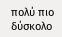πολύ πιο δύσκολο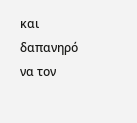και δαπανηρό να τον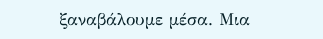ξαναβάλουμε μέσα. Μια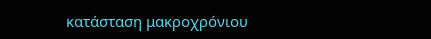κατάσταση μακροχρόνιου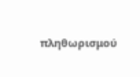πληθωρισμού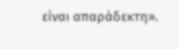είναι απαράδεκτη».